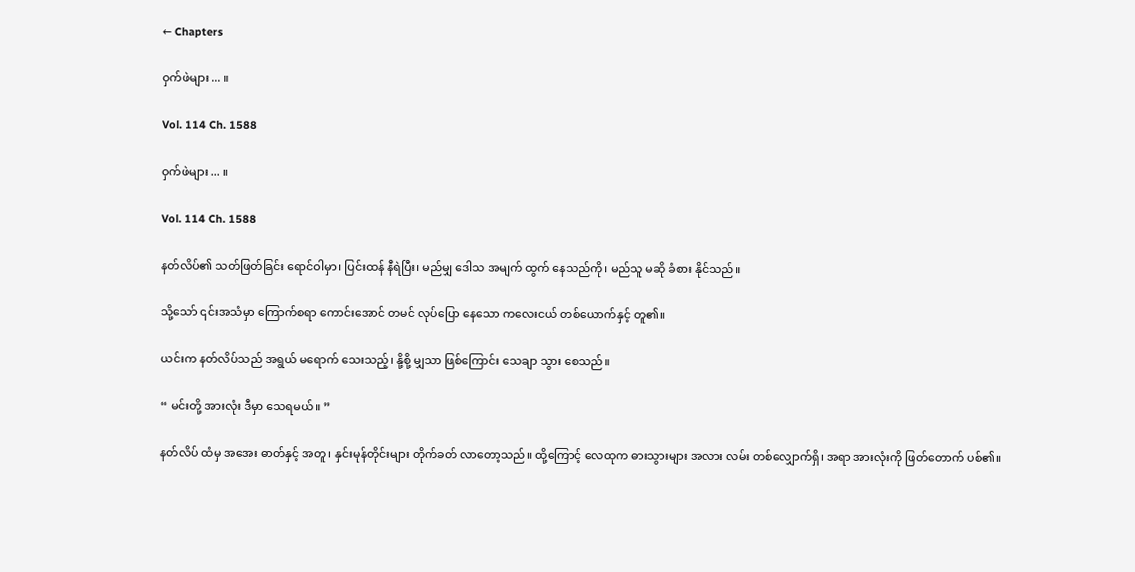← Chapters

ဝှက်ဖဲများ ... ။

Vol. 114 Ch. 1588

ဝှက်ဖဲများ ... ။

Vol. 114 Ch. 1588

နတ်လိပ်၏ သတ်ဖြတ်ခြင်း ရောင်ဝါမှာ၊ ပြင်းထန် နီရဲပြီး၊ မည်မျှ ဒေါသ အမျက် ထွက် နေသည်ကို၊ မည်သူ မဆို ခံစား နိုင်သည်။

သို့သော် ၎င်းအသံမှာ ကြောက်စရာ ကောင်းအောင် တမင် လုပ်ပြော နေသော ကလေးငယ် တစ်ယောက်နှင့် တူ၏။

ယင်းက နတ်လိပ်သည် အရွယ် မရောက် သေးသည့်၊ နို့စို့ မျှသာ ဖြစ်ကြောင်း သေချာ သွား စေသည်။

“ မင်းတို့ အားလုံး ဒီမှာ သေရမယ်။ ”

နတ်လိပ် ထံမှ အအေး ဓာတ်နှင့် အတူ၊ နှင်းမုန်တိုင်းများ တိုက်ခတ် လာတော့သည်။ ထို့ကြောင့် လေထုက ဓားသွားများ အလား လမ်း တစ်လျှောက်ရှိ၊ အရာ အားလုံးကို ဖြတ်တောက် ပစ်၏။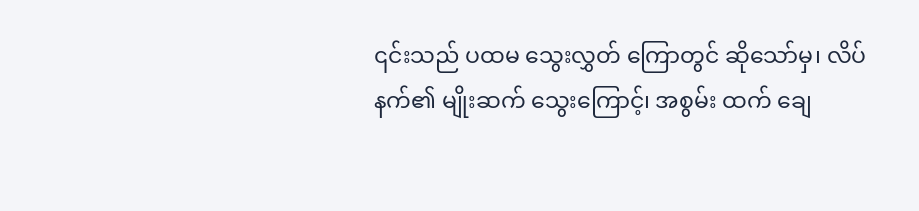၎င်းသည် ပထမ သွေးလွှတ် ကြောတွင် ဆိုသော်မှ၊ လိပ်နက်၏ မျိုးဆက် သွေးကြောင့်၊ အစွမ်း ထက် ချေ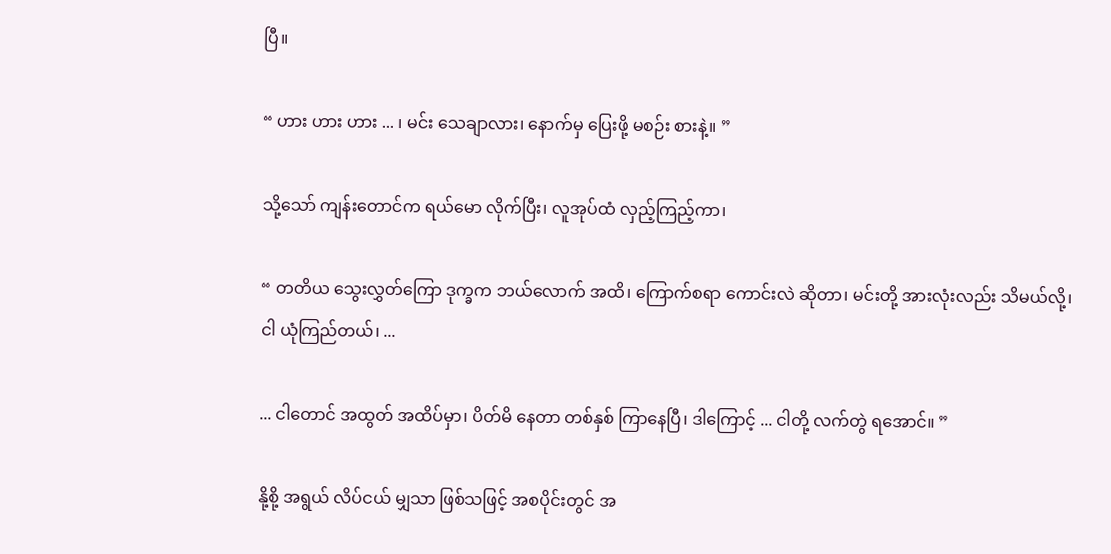ပြီ။

“ ဟား ဟား ဟား ... ၊ မင်း သေချာလား၊ နောက်မှ ပြေးဖို့ မစဉ်း စားနဲ့။ ”

သို့သော် ကျန်းတောင်က ရယ်မော လိုက်ပြီး၊ လူအုပ်ထံ လှည့်ကြည့်ကာ၊

“ တတိယ သွေးလွှတ်ကြော ဒုက္ခက ဘယ်လောက် အထိ၊ ကြောက်စရာ ကောင်းလဲ ဆိုတာ၊ မင်းတို့ အားလုံးလည်း သိမယ်လို့၊ ငါ ယုံကြည်တယ်၊ ...

... ငါတောင် အထွတ် အထိပ်မှာ၊ ပိတ်မိ နေတာ တစ်နှစ် ကြာနေပြီ၊ ဒါကြောင့် ... ငါတို့ လက်တွဲ ရအောင်။ ”

နို့စို့ အရွယ် လိပ်ငယ် မျှသာ ဖြစ်သဖြင့် အစပိုင်းတွင် အ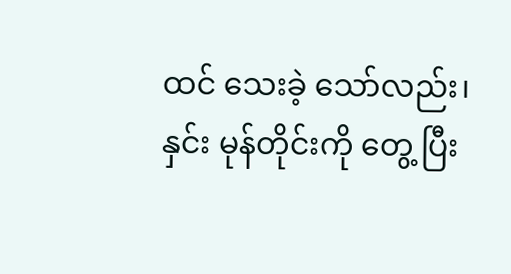ထင် သေးခဲ့ သော်လည်း၊ နှင်း မုန်တိုင်းကို တွေ့ ပြီး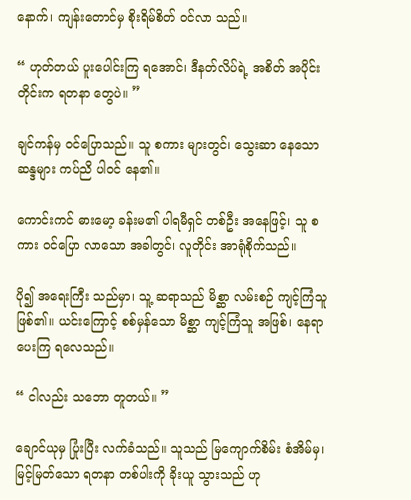နောက်၊ ကျန်းတောင်မှ စိုးရိမ်စိတ် ဝင်လာ သည်။

“ ဟုတ်တယ် ပူးပေါင်းကြ ရအောင်၊ ဒီနတ်လိပ်ရဲ့ အစိတ် အပိုင်း တိုင်းက ရတနာ တွေပဲ။ ”

ချင်ကန်မှ ဝင်ပြောသည်။ သူ စကား များတွင်၊ သွေးဆာ နေသော ဆန္ဒများ ကပ်ညိ ပါဝင် နေ၏။

ကောင်းကင် ဓားမော့ ခန်းမ၏ ပါရမီရှင် တစ်ဦး အနေဖြင့်၊ သူ စကား ဝင်ပြော လာသော အခါတွင်၊ လူတိုင်း အာရုံစိုက်သည်။

ပို၍ အရေးကြီး သည်မှာ၊ သူ့ ဆရာသည် မိစ္ဆာ လမ်းစဉ် ကျင့်ကြံသူ ဖြစ်၏။ ယင်းကြောင့် စစ်မှန်သော မိစ္ဆာ ကျင့်ကြံသူ အဖြစ်၊ နေရာ ပေးကြ ရလေသည်။

“ ငါလည်း သဘော တူတယ်။ ”

ချောင်ယုမှ ပြုံးပြီး လက်ခံသည်။ သူသည် မြကျောက်စိမ်း စံအိမ်မှ၊ မြင့်မြတ်သော ရတနာ တစ်ပါးကို ခိုးယူ သွားသည် ဟု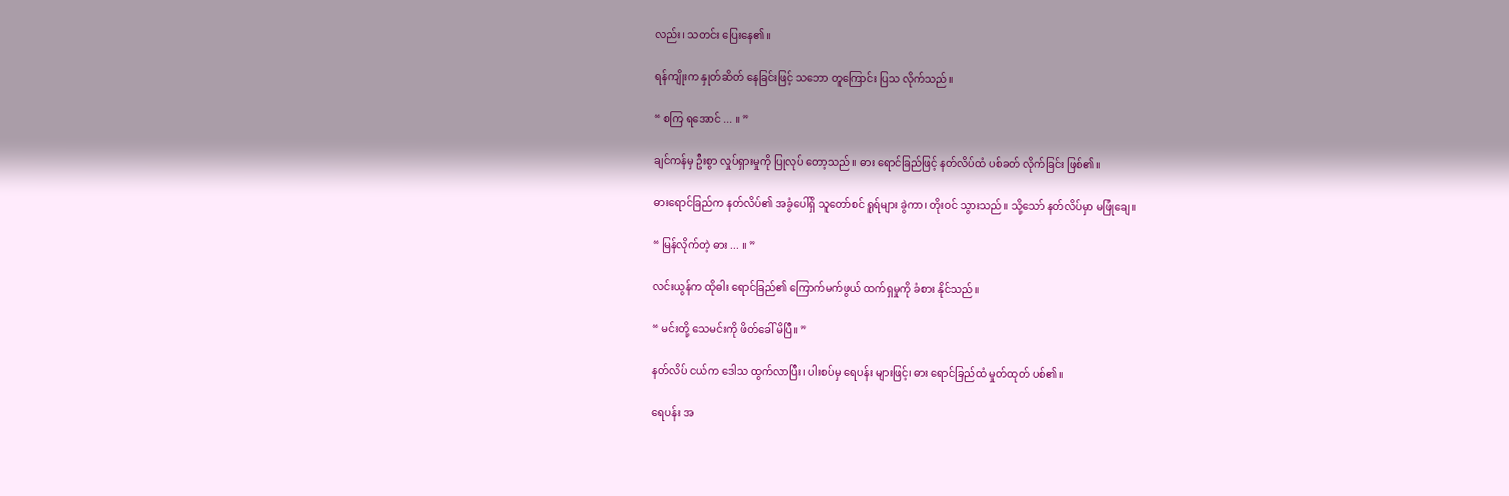လည်း၊ သတင်း ပြေးနေ၏။

ရန်ကျိုးက နှုတ်ဆိတ် နေခြင်းဖြင့် သဘော တူကြောင်း ပြသ လိုက်သည်။

“ စကြ ရအောင် ... ။ ”

ချင်ကန်မှ ဦးစွာ လှုပ်ရှားမှုကို ပြုလုပ် တော့သည်။ ဓား ရောင်ခြည်ဖြင့် နတ်လိပ်ထံ ပစ်ခတ် လိုက်ခြင်း ဖြစ်၏။

ဓားရောင်ခြည်က နတ်လိပ်၏ အခွံပေါ်ရှိ သူတော်စင် ရူရ်များ ခွဲကာ၊ တိုးဝင် သွားသည်။ သို့သော် နတ်လိပ်မှာ မဖြုံချေ။

“ မြန်လိုက်တဲ့ ဓား ... ။ ”

လင်းယွန်က ထိုဓါး ရောင်ခြည်၏ ကြောက်မက်ဖွယ် ထက်ရှမှုကို ခံစား နိုင်သည်။

“ မင်းတို့ သေမင်းကို ဖိတ်ခေါ် မိပြီ။ ”

နတ်လိပ် ငယ်က ဒေါသ ထွက်လာပြီး၊ ပါးစပ်မှ ရေပန်း များဖြင့်၊ ဓား ရောင်ခြည်ထံ မှုတ်ထုတ် ပစ်၏။

ရေပန်း အ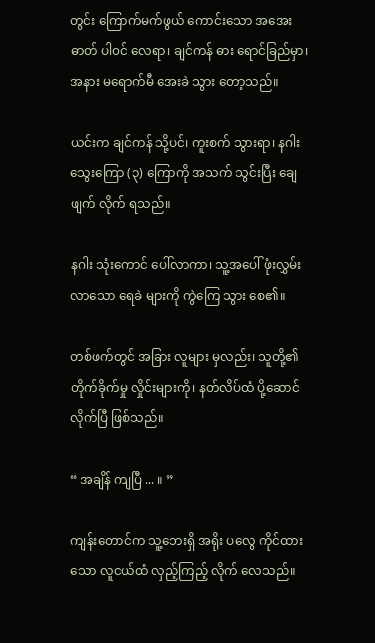တွင်း ကြောက်မက်ဖွယ် ကောင်းသော အအေးဓာတ် ပါ၀င် လေရာ၊ ချင်ကန် ဓား ရောင်ခြည်မှာ၊ အနား မရောက်မီ အေးခဲ သွား တော့သည်။

ယင်းက ချင်ကန် သို့ပင်၊ ကူးစက် သွားရာ၊ နဂါး သွေးကြော (၃) ကြောကို အသက် သွင်းပြီး ချေဖျက် လိုက် ရသည်။

နဂါး သုံးကောင် ပေါ်လာကာ၊ သူ့အပေါ် ဖုံးလွှမ်း လာသော ရေခဲ များကို ကွဲကြေ သွား စေ၏။

တစ်ဖက်တွင် အခြား လူများ မှလည်း၊ သူတို့၏ တိုက်ခိုက်မှု လှိုင်းများကို၊ နတ်လိပ်ထံ ပို့ဆောင် လိုက်ပြီ ဖြစ်သည်။

“ အချိန် ကျပြီ ... ။ ”

ကျန်းတောင်က သူ့ဘေးရှိ အရိုး ပလွေ ကိုင်ထားသော လူငယ်ထံ လှည့်ကြည့် လိုက် လေသည်။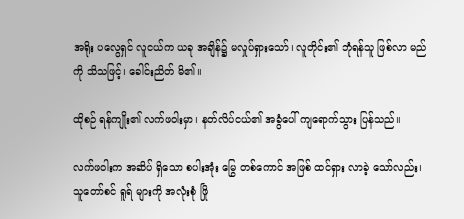အရိုး ပလွေရှင် လူငယ်က ယခု အချိန်၌ မလှုပ်ရှားသော်၊ လူတိုင်း၏ ဘုံရန်သူ ဖြစ်လာ မည်ကို သိသဖြင့်၊ ခေါင်းညိတ် မိ၏။

ထိုစဉ် ရန်ကျိုး၏ လက်ဖဝါးမှာ၊ နတ်လိပ်ငယ်၏ အခွံပေါ် ကျရောက်သွား ပြန်သည်။

လက်ဖဝါးက အဆိပ် ရှိသော စပါးအုံး မြွေ တစ်ကောင် အဖြစ် ထင်ရှား လာခဲ့ သော်လည်း၊ သူတော်စင် ရူရ် များကို အလုံးစုံ ဖြို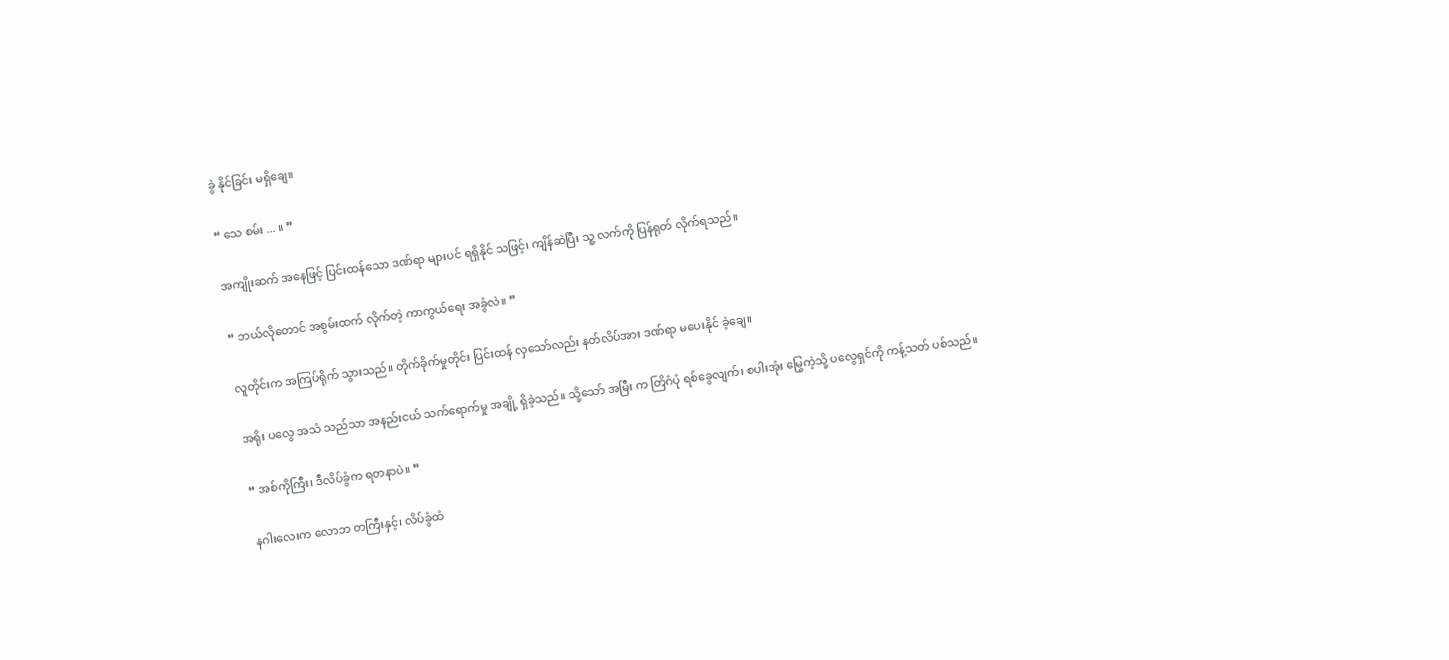ခွဲ နိုင်ခြင်း မရှိချေ။

“ သေ စမ်း ... ။ ”

အကျိုးဆက် အနေဖြင့် ပြင်းထန်သော ဒဏ်ရာ များပင် ရရှိနိုင် သဖြင့်၊ ကျိန်ဆဲပြီး သူ့ လက်ကို ပြန်ရုတ် လိုက်ရသည်။

“ ဘယ်လိုတောင် အစွမ်းထက် လိုက်တဲ့ ကာကွယ်ရေး အခွံလဲ။ ”

လူတိုင်းက အကြပ်ရိုက် သွားသည်။ တိုက်ခိုက်မှုတိုင်း ပြင်းထန် လှသော်လည်း နတ်လိပ်အား ဒဏ်ရာ မပေးနိုင် ခဲ့ချေ။

အရိုး ပလွေ အသံ သည်သာ အနည်းငယ် သက်ရောက်မှု အချို့ ရှိခဲ့သည်။ သို့သော် အမြီး က တြိဂံပုံ ရစ်ခွေလျက်၊ စပါးအုံး မြွေကဲ့သို့ ပလွေရှင်ကို ကန့်သတ် ပစ်သည်။

“ အစ်ကိုကြီး၊ ဒီလိပ်ခွံက ရတနာပဲ။ ”

နဂါးလေးက လောဘ တကြီးနှင့်၊ လိပ်ခွံထံ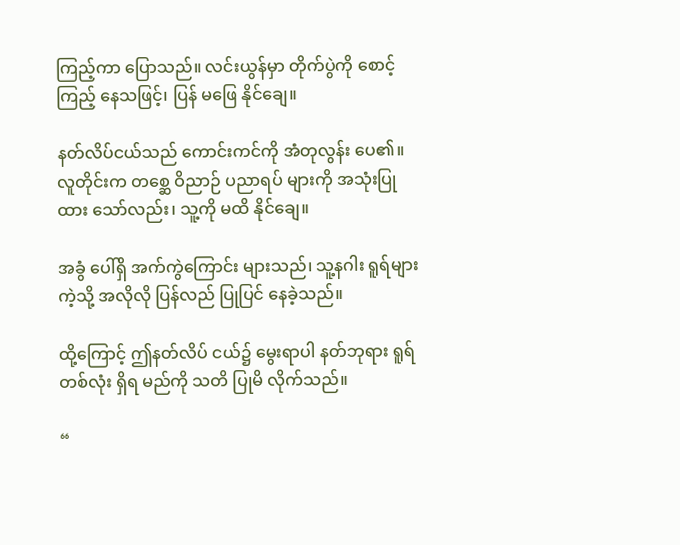ကြည့်ကာ ပြောသည်။ လင်းယွန်မှာ တိုက်ပွဲကို စောင့်ကြည့် နေသဖြင့်၊ ပြန် မဖြေ နိုင်ချေ။

နတ်လိပ်ငယ်သည် ကောင်းကင်ကို အံတုလွန်း ပေ၏။ လူတိုင်းက တစ္ဆေ ဝိညာဉ် ပညာရပ် များကို အသုံးပြု ထား သော်လည်း၊ သူ့ကို မထိ နိုင်ချေ။

အခွံ ပေါ်ရှိ အက်ကွဲကြောင်း များသည်၊ သူ့နဂါး ရူရ်များ ကဲ့သို့ အလိုလို ပြန်လည် ပြုပြင် နေခဲ့သည်။

ထို့ကြောင့် ဤနတ်လိပ် ငယ်၌ မွေးရာပါ နတ်ဘုရား ရူရ် တစ်လုံး ရှိရ မည်ကို သတိ ပြုမိ လိုက်သည်။

“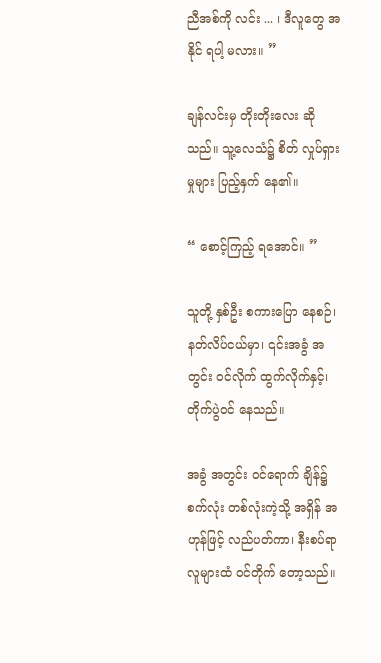ညီအစ်ကို လင်း ... ၊ ဒီလူတွေ အနိုင် ရပါ့ မလား။ ”

ချန်လင်းမှ တိုးတိုးလေး ဆိုသည်။ သူ့လေသံ၌ စိတ် လှုပ်ရှားမှုများ ပြည့်နှက် နေ၏။

“ စောင့်ကြည့် ရအောင်။ ”

သူတို့ နှစ်ဦး စကားပြော နေစဉ်၊ နတ်လိပ်ငယ်မှာ၊ ၎င်းအခွံ အတွင်း ဝင်လိုက် ထွက်လိုက်နှင့်၊ တိုက်ပွဲဝင် နေသည်။

အခွံ အတွင်း ဝင်ရောက် ချိန်၌ စက်လုံး တစ်လုံးကဲ့သို့ အရှိန် အဟုန်ဖြင့် လည်ပတ်ကာ၊ နီးစပ်ရာ လူများထံ ဝင်တိုက် တော့သည်။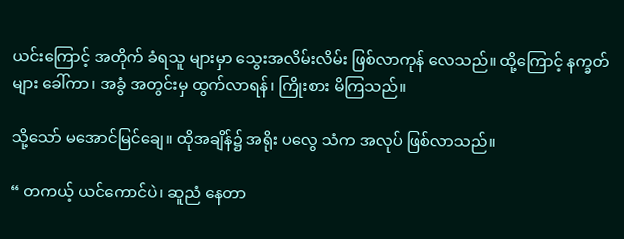ယင်းကြောင့် အတိုက် ခံရသူ များမှာ သွေးအလိမ်းလိမ်း ဖြစ်လာကုန် လေသည်။ ထို့ကြောင့် နက္ခတ်များ ခေါ်ကာ၊ အခွံ အတွင်းမှ ထွက်လာရန်၊ ကြိုးစား မိကြသည်။

သို့သော် မအောင်မြင်ချေ။ ထိုအချိန်၌ အရိုး ပလွေ သံက အလုပ် ဖြစ်လာသည်။

“ တကယ့် ယင်ကောင်ပဲ၊ ဆူညံ နေတာ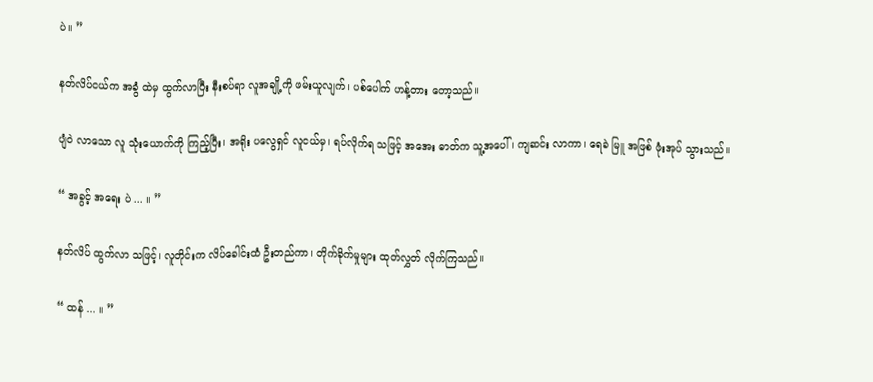ပဲ။ ”

နတ်လိပ်ငယ်က အခွံ ထဲမှ ထွက်လာပြီး နီးစပ်ရာ လူအချို့ကို ဖမ်းယူလျက်၊ ပစ်ပေါက် ဟန့်တား တော့သည်။

ပျံဝဲ လာသော လူ သုံးယောက်ကို ကြည့်ပြီး၊ အရိုး ပလွေရှင် လူငယ်မှ၊ ရပ်လိုက်ရ သဖြင့် အအေး ဓာတ်က သူ့အပေါ်၊ ကျဆင်း လာကာ၊ ရေခဲ မြူ အဖြစ် ဖုံးအုပ် သွားသည်။

“ အခွင့် အရေး ပဲ ... ။ ”

နတ်လိပ် ထွက်လာ သဖြင့်၊ လူတိုင်းက လိပ်ခေါင်းထံ ဦးတည်ကာ၊ တိုက်ခိုက်မှုများ ထုတ်လွှတ် လိုက်ကြသည်။

“ ထန် ... ။ ”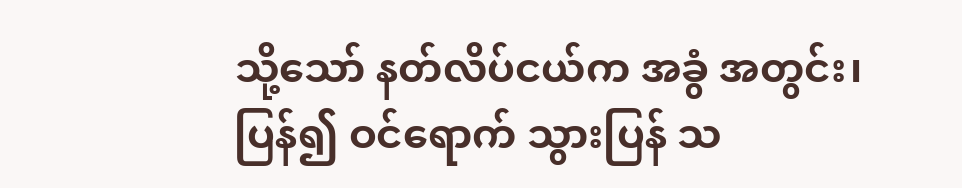သို့သော် နတ်လိပ်ငယ်က အခွံ အတွင်း၊ ပြန်၍ ဝင်ရောက် သွားပြန် သ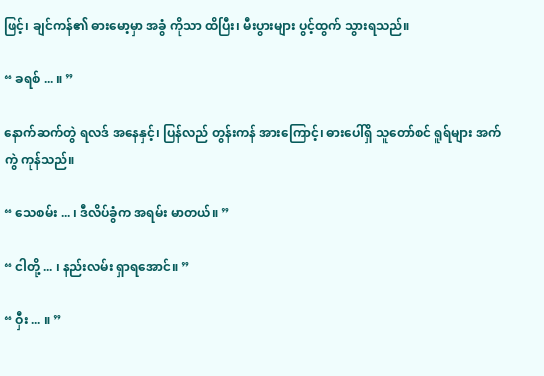ဖြင့်၊ ချင်ကန်၏ ဓားမော့မှာ အခွံ ကိုသာ ထိပြီး၊ မီးပွားများ ပွင့်ထွက် သွားရသည်။

“ ခရစ် ... ။ ”

နောက်ဆက်တွဲ ရလဒ် အနေနှင့်၊ ပြန်လည် တွန်းကန် အားကြောင့်၊ ဓားပေါ်ရှိ သူတော်စင် ရူရ်များ အက်ကွဲ ကုန်သည်။

“ သေစမ်း ... ၊ ဒီလိပ်ခွံက အရမ်း မာတယ်။ ”

“ ငါတို့ ... ၊ နည်းလမ်း ရှာရအောင်။ ”

“ ဝှီး ... ။ ”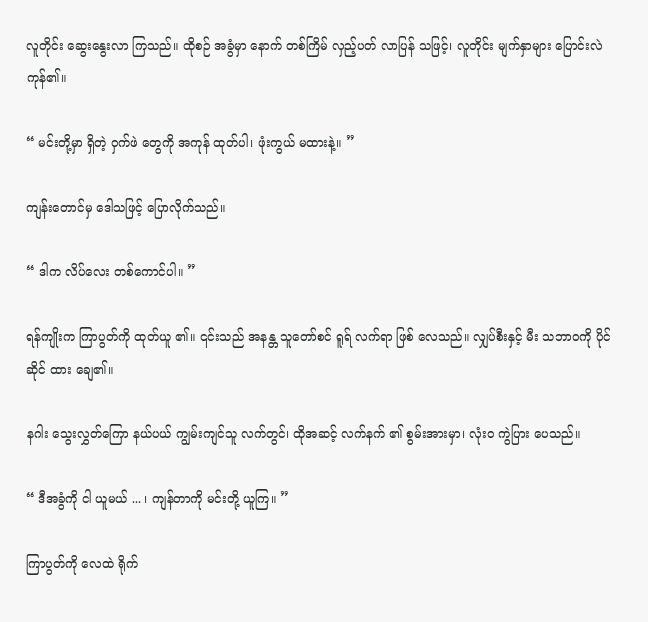လူတိုင်း ဆွေးနွေးလာ ကြသည်။ ထိုစဉ် အခွံမှာ နောက် တစ်ကြိမ် လှည့်ပတ် လာပြန် သဖြင့်၊ လူတိုင်း မျက်နှာများ ပြောင်းလဲ ကုန်၏။

“ မင်းတို့မှာ ရှိတဲ့ ဝှက်ဖဲ တွေကို အကုန် ထုတ်ပါ၊ ဖုံးကွယ် မထားနဲ့။ ”

ကျန်းတောင်မှ ဒေါသဖြင့် ပြောလိုက်သည်။

“ ဒါက လိပ်လေး တစ်ကောင်ပါ။ ”

ရန်ကျိုးက ကြာပွတ်ကို ထုတ်ယူ ၏။ ၎င်းသည် အနန္တ သူတော်စင် ရူရ် လက်ရာ ဖြစ် လေသည်။ လျှပ်စီးနှင့် မီး သဘာဝကို ပိုင်ဆိုင် ထား ချေ၏။

နဂါး သွေးလွှတ်ကြော နယ်ပယ် ကျွမ်းကျင်သူ လက်တွင်၊ ထိုအဆင့် လက်နက် ၏ စွမ်းအားမှာ၊ လုံးဝ ကွဲပြား ပေသည်။

“ ဒီအခွံကို ငါ ယူမယ် ... ၊ ကျန်တာကို မင်းတို့ ယူကြ။ ”

ကြာပွတ်ကို လေထဲ ရိုက်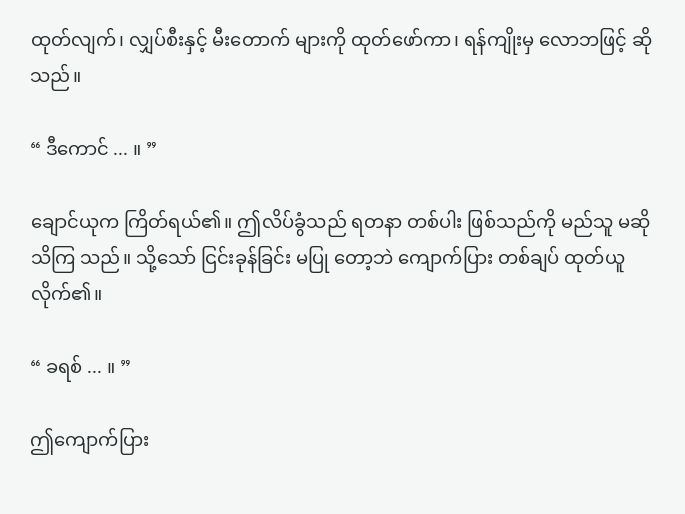ထုတ်လျက်၊ လျှပ်စီးနှင့် မီးတောက် များကို ထုတ်ဖော်ကာ၊ ရန်ကျိုးမှ လောဘဖြင့် ဆိုသည်။

“ ဒီကောင် ... ။ ”

ချောင်ယုက ကြိတ်ရယ်၏။ ဤလိပ်ခွံသည် ရတနာ တစ်ပါး ဖြစ်သည်ကို မည်သူ မဆို သိကြ သည်။ သို့သော် ငြင်းခုန်ခြင်း မပြု တော့ဘဲ ကျောက်ပြား တစ်ချပ် ထုတ်ယူ လိုက်၏။

“ ခရစ် ... ။ ”

ဤကျောက်ပြား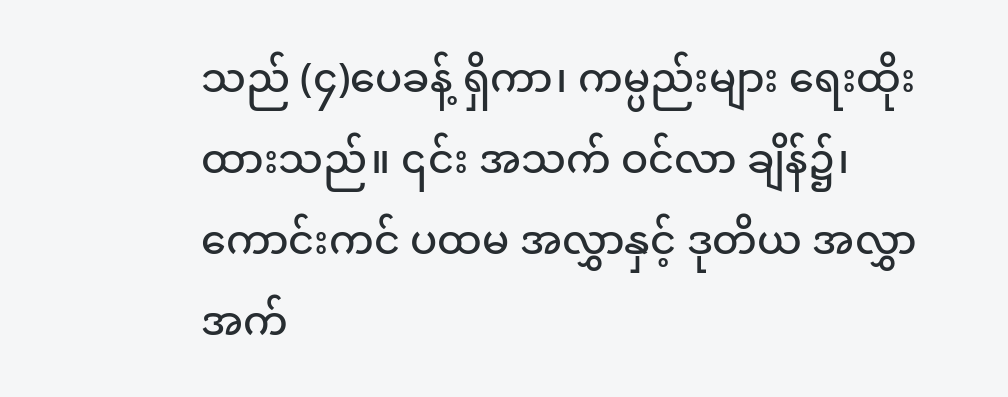သည် (၄)ပေခန့် ရှိကာ၊ ကမ္ပည်းများ ရေးထိုး ထားသည်။ ၎င်း အသက် ဝင်လာ ချိန်၌၊ ကောင်းကင် ပထမ အလွှာနှင့် ဒုတိယ အလွှာ အက်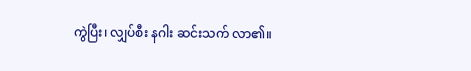ကွဲပြီး၊ လျှပ်စီး နဂါး ဆင်းသက် လာ၏။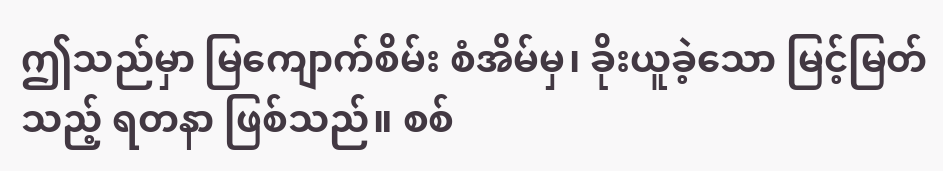ဤသည်မှာ မြကျောက်စိမ်း စံအိမ်မှ၊ ခိုးယူခဲ့သော မြင့်မြတ်သည့် ရတနာ ဖြစ်သည်။ စစ်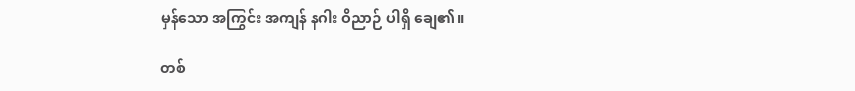မှန်သော အကြွင်း အကျန် နဂါး ဝိညာဉ် ပါရှိ ချေ၏။

တစ်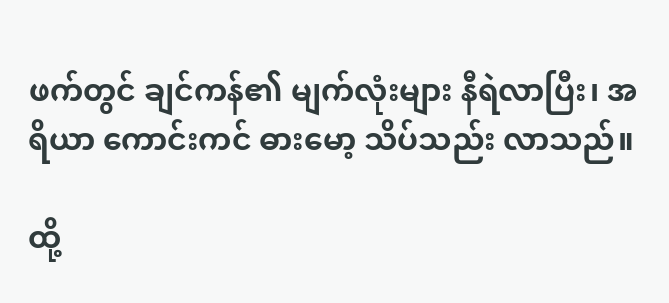ဖက်တွင် ချင်ကန်၏ မျက်လုံးများ နီရဲလာပြီး၊ အရိယာ ကောင်းကင် ဓားမော့ သိပ်သည်း လာသည်။

ထို့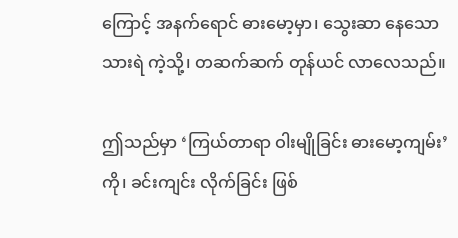ကြောင့် အနက်ရောင် ဓားမော့မှာ၊ သွေးဆာ နေသော သားရဲ ကဲ့သို့၊ တဆက်ဆက် တုန်ယင် လာလေသည်။

ဤသည်မှာ ‘ကြယ်တာရာ ဝါးမျိုခြင်း ဓားမော့ကျမ်း’ ကို၊ ခင်းကျင်း လိုက်ခြင်း ဖြစ်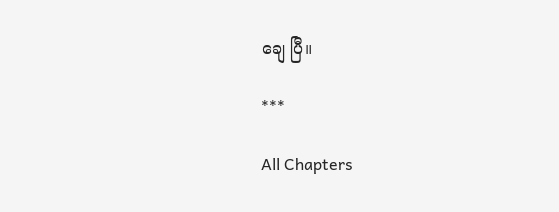ချေ ပြီ။

***

All Chapters